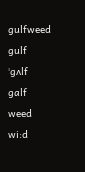gulfweed
gulf
ˈgʌlf
galf
weed
wi:d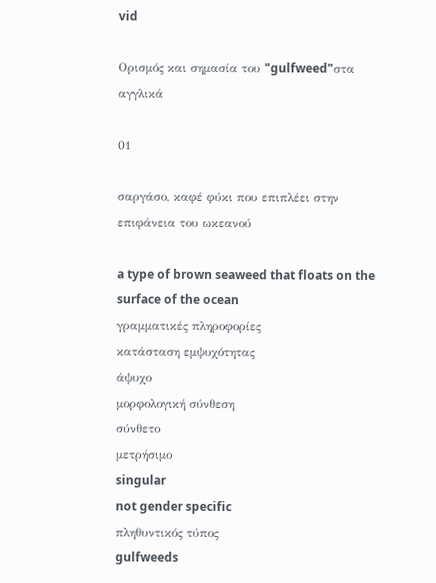vid

Ορισμός και σημασία του "gulfweed"στα αγγλικά

01

σαργάσο, καφέ φύκι που επιπλέει στην επιφάνεια του ωκεανού

a type of brown seaweed that floats on the surface of the ocean
γραμματικές πληροφορίες
κατάσταση εμψυχότητας
άψυχο
μορφολογική σύνθεση
σύνθετο
μετρήσιμο
singular
not gender specific
πληθυντικός τύπος
gulfweeds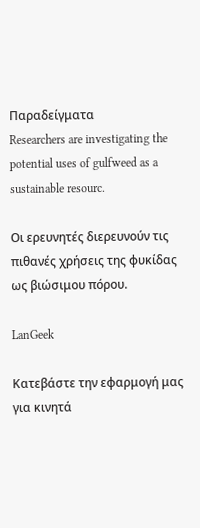Παραδείγματα
Researchers are investigating the potential uses of gulfweed as a sustainable resourc.

Οι ερευνητές διερευνούν τις πιθανές χρήσεις της φυκίδας ως βιώσιμου πόρου.

LanGeek

Κατεβάστε την εφαρμογή μας για κινητά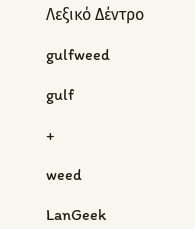Λεξικό Δέντρο

gulfweed

gulf

+

weed

LanGeek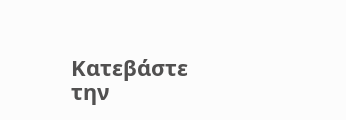Κατεβάστε την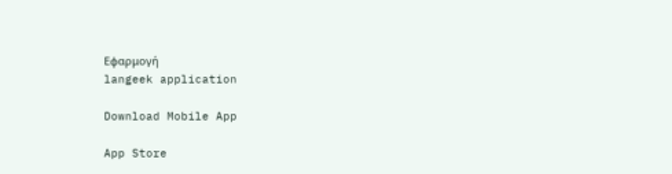Εφαρμογή
langeek application

Download Mobile App

App Store